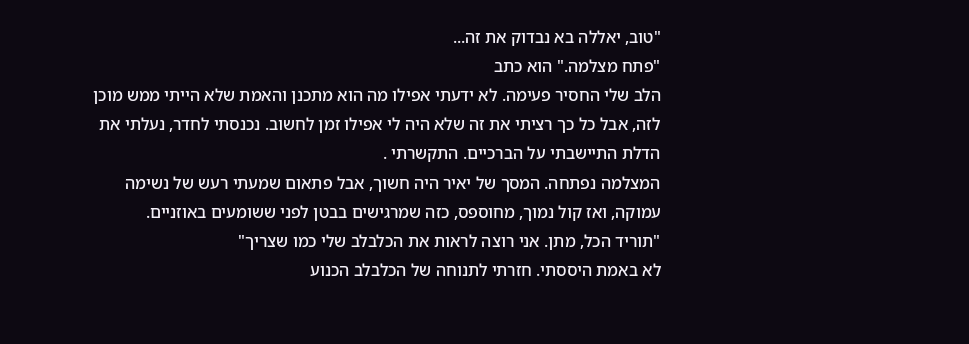"טוב, יאללה בא נבדוק את זה...
"פתח מצלמה." הוא כתב
הלב שלי החסיר פעימה. לא ידעתי אפילו מה הוא מתכנן והאמת שלא הייתי ממש מוכן לזה, אבל כל כך רציתי את זה שלא היה לי אפילו זמן לחשוב. נכנסתי לחדר, נעלתי את הדלת התיישבתי על הברכיים. התקשרתי .
המצלמה נפתחה. המסך של יאיר היה חשוך, אבל פתאום שמעתי רעש של נשימה עמוקה, ואז קול נמוך, מחוספס, כזה שמרגישים בבטן לפני ששומעים באוזניים.
"תוריד הכל, מתן. אני רוצה לראות את הכלבלב שלי כמו שצריך"
לא באמת היססתי. חזרתי לתנוחה של הכלבלב הכנוע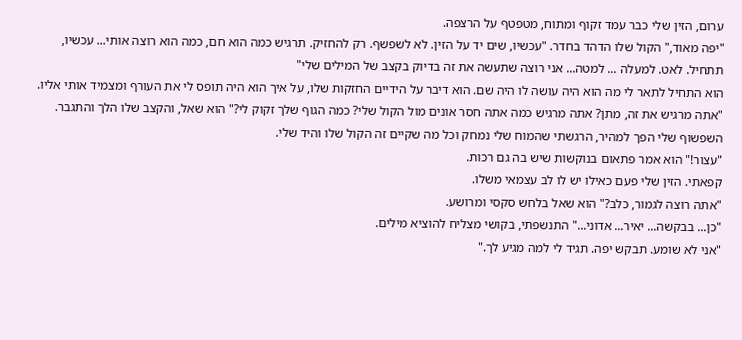ערום, הזין שלי כבר עמד זקוף ומתוח, מטפטף על הרצפה.
"יפה מאוד," הקול שלו הדהד בחדר. "עכשיו, שים יד על הזין. לא לשפשף. רק להחזיק. תרגיש כמה הוא חם, כמה הוא רוצה אותי... עכשיו, תתחיל. לאט. למעלה ... למטה... אני רוצה שתעשה את זה בדיוק בקצב של המילים שלי"
הוא התחיל לתאר לי מה הוא היה עושה לו היה שם. הוא דיבר על הידיים החזקות שלו, על איך הוא היה תופס לי את העורף ומצמיד אותי אליו. "אתה מרגיש את זה, מתן? אתה מרגיש כמה אתה חסר אונים מול הקול שלי? כמה הגוף שלך זקוק לי?" הוא שאל, והקצב שלו הלך והתגבר. השפשוף שלי הפך למהיר, הרגשתי שהמוח שלי נמחק וכל מה שקיים זה הקול שלו והיד שלי.
"עצור!" הוא אמר פתאום בנוקשות שיש בה גם רכות.
קפאתי. הזין שלי פעם כאילו יש לו לב עצמאי משלו.
"אתה רוצה לגמור, כלב?" הוא שאל בלחש סקסי ומרושע.
"כן... בבקשה... יאיר... אדוני..." התנשפתי, בקושי מצליח להוציא מילים.
"אני לא שומע. תבקש יפה. תגיד לי למה מגיע לך."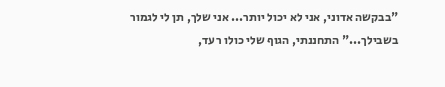"בבקשה אדוני, אני לא יכול יותר... אני שלך, תן לי לגמור בשבילך..." התחננתי, הגוף שלי כולו רעד,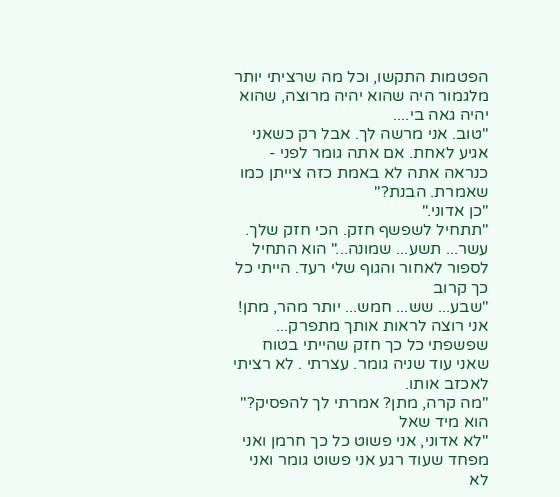הפטמות התקשו, וכל מה שרציתי יותר מלגמור היה שהוא יהיה מרוצה, שהוא יהיה גאה בי....
"טוב. אני מרשה לך. אבל רק כשאני אגיע לאחת. אם אתה גומר לפני - כנראה אתה לא באמת כזה צייתן כמו שאמרת. הבנת?"
"כן אדוני."
"תתחיל לשפשף חזק. הכי חזק שלך. עשר... תשע... שמונה..." הוא התחיל לספור לאחור והגוף שלי רעד. הייתי כל כך קרוב
"שבע... שש... חמש... יותר מהר, מתן! אני רוצה לראות אותך מתפרק...
שפשפתי כל כך חזק שהייתי בטוח שאני עוד שניה גומר. עצרתי . לא רציתי לאכזב אותו.
"מה קרה, מתן? אמרתי לך להפסיק?" הוא מיד שאל
"לא אדוני, אני פשוט כל כך חרמן ואני מפחד שעוד רגע אני פשוט גומר ואני לא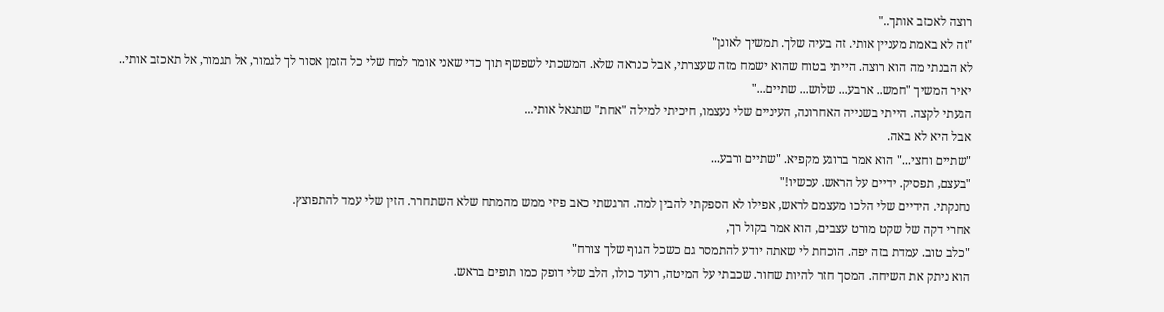רוצה לאכזב אותך.."
"זה לא באמת מעניין אותי. זה בעיה שלך. תמשיך לאונן"
לא הבנתי מה הוא רוצה. הייתי בטוח שהוא ישמח מזה שעצרתי, אבל כנראה שלא. המשכתי לשפשף תוך כדי שאני אומר למח שלי כל הזמן אסור לך לגמור, אל תגמור, אל תאכזב אותי..
יאיר המשיך "חמש.. ארבע... שלוש... שתיים..."
הגעתי לקצה. הייתי בשנייה האחרונה, העיניים שלי נעצמו, חיכיתי למילה "אחת" שתגאל אותי...
אבל היא לא באה.
"שתיים וחצי..." הוא אמר ברוגע מקפיא. "שתיים ורבע...
"בעצם, תפסיק. ידיים על הראש. עכשיו!"
נחנקתי. הידיים שלי הלכו מעצמם לראש, אפילו לא הספקתי להבין למה. הרגשתי כאב פיזי ממש מהמתח שלא השתחרר. הזין שלי עמד להתפוצץ.
אחרי דקה של שקט מורט עצבים, הוא אמר בקול רך,
"כלב טוב. עמדת בזה יפה. הוכחת לי שאתה יודע להתמסר גם כשכל הגוף שלך צורח"
הוא ניתק את השיחה. המסך חזר להיות שחור. שכבתי על המיטה, רועד כולו, הלב שלי דופק כמו תופים בראש.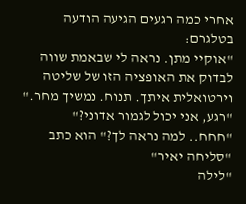אחרי כמה רגעים הגיעה הודעה בטלגרם:
"אוקיי מתן. נראה לי שבאמת שווה לבדוק את האופציה הזו של שליטה וירטואלית איתך. תנוח. נמשיך מחר."
"רגע, אני יכול לגמור אדוני?"
"חחח.. למה נראה לך?" הוא כתב
"סליחה יאיר"
"לילה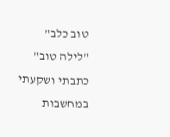טוב כלב"
"לילה טוב" כתבתי ושקעתי במחשבות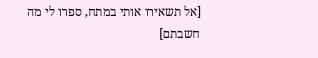[אל תשאירו אותי במתח, ספרו לי מה חשבתם]